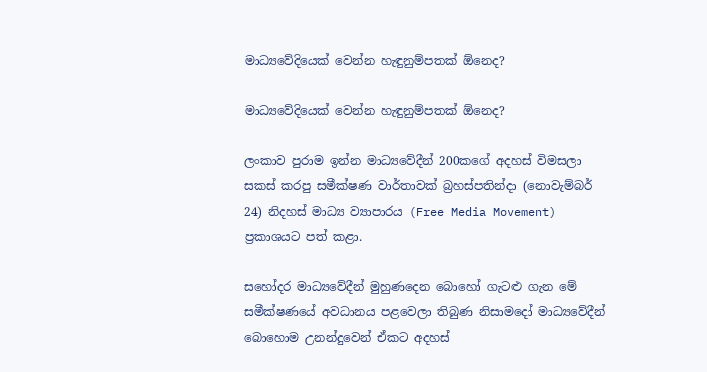මාධ්‍යවේදියෙක් වෙන්න හැඳුනුම්පතක් ඕනෙද?

මාධ්‍යවේදියෙක් වෙන්න හැඳුනුම්පතක් ඕනෙද?

ලංකාව පුරාම ඉන්න මාධ්‍යවේදීන් 200කගේ අදහස් විමසලා සකස් කරපු සමීක්ෂණ වාර්තාවක් බ්‍රහස්පතින්දා (නොවැම්බර් 24) නිදහස් මාධ්‍ය ව්‍යාපාරය (Free Media Movement) ප්‍රකාශයට පත් කළා.

සහෝදර මාධ්‍යවේදීන් මුහුණදෙන බොහෝ ගැටළු ගැන මේ සමීක්ෂණයේ අවධානය පළවෙලා තිබුණ නිසාමදෝ මාධ්‍යවේදීන් බොහොම උනන්දුවෙන් ඒකට අදහස්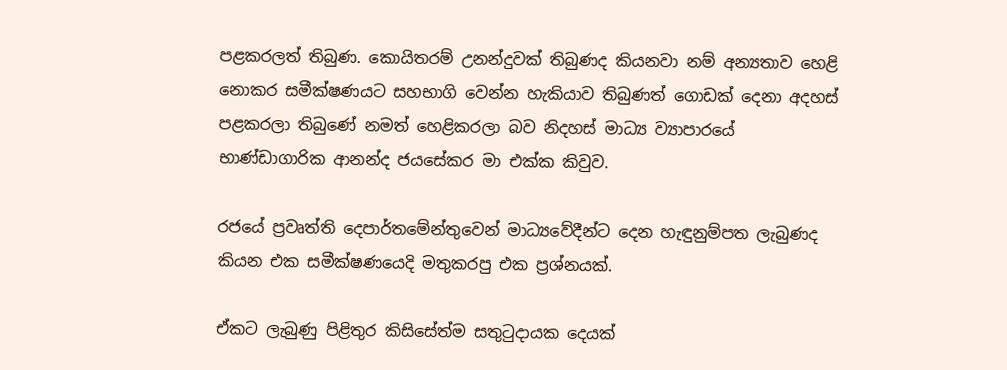පළකරලත් තිබුණ. කොයිතරම් උනන්දුවක් තිබුණද කියනවා නම් අන්‍යතාව හෙළි නොකර සමීක්ෂණයට සහභාගි වෙන්න හැකියාව තිබුණත් ගොඩක් දෙනා අදහස් පළකරලා තිබුණේ නමත් හෙළිකරලා බව නිදහස් මාධ්‍ය ව්‍යාපාරයේ භාණ්ඩාගාරික ආනන්ද ජයසේකර මා එක්ක කිවුව.

රජයේ ප්‍රවෘත්ති දෙපාර්තමේන්තුවෙන් මාධ්‍යවේදීන්ට දෙන හැඳුනුම්පත ලැබුණද කියන එක සමීක්ෂණයෙදි මතුකරපු එක ප්‍රශ්නයක්.

ඒකට ලැබුණු පිළිතුර කිසිසේත්ම සතුටුදායක දෙයක්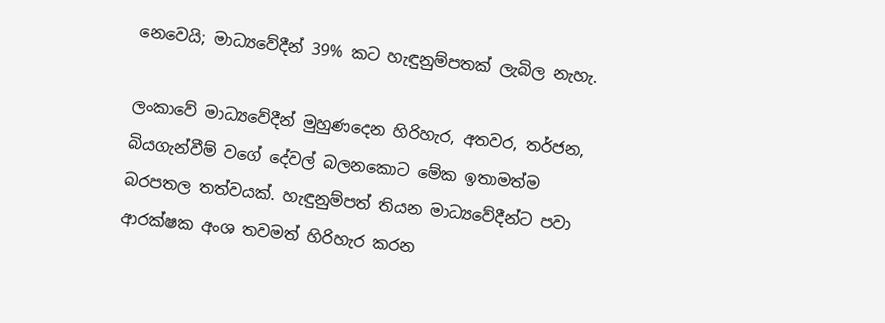නෙවෙයි; මාධ්‍යවේදීන් 39% කට හැඳුනුම්පතක් ලැබිල නැහැ.

ලංකාවේ මාධ්‍යවේදීන් මුහුණදෙන හිරිහැර, අතවර, තර්ජන, බියගැන්වීම් වගේ දේවල් බලනකොට මේක ඉතාමත්ම බරපතල තත්වයක්. හැඳුනුම්පත් තියන මාධ්‍යවේදීන්ට පවා ආරක්ෂක අංශ තවමත් හිරිහැර කරන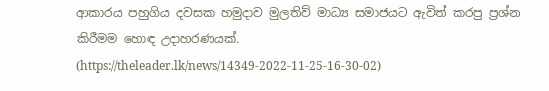ආකාරය පහුගිය දවසක හමුදාව මුලතිව් මාධ්‍ය සමාජයට ඇවිත් කරපු ප්‍රශ්න කිරීමම හොඳ උදාහරණයක්. (https://theleader.lk/news/14349-2022-11-25-16-30-02)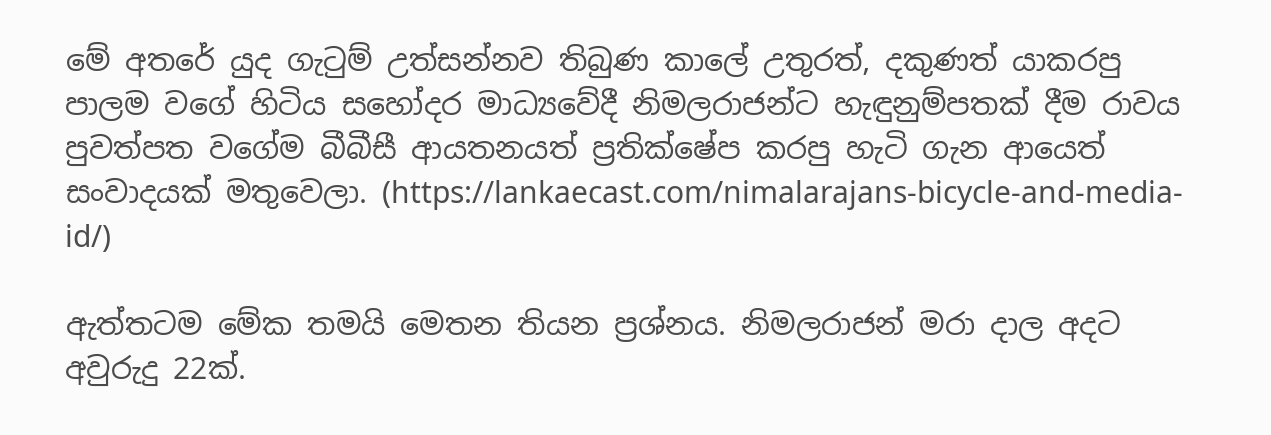මේ අතරේ යුද ගැටුම් උත්සන්නව තිබුණ කාලේ උතුරත්, දකුණත් යාකරපු පාලම වගේ හිටිය සහෝදර මාධ්‍යවේදී නිමලරාජන්ට හැඳුනුම්පතක් දීම රාවය පුවත්පත වගේම බීබීසී ආයතනයත් ප්‍රතික්ෂේප කරපු හැටි ගැන ආයෙත් සංවාදයක් මතුවෙලා. (https://lankaecast.com/nimalarajans-bicycle-and-media-id/)

ඇත්තටම මේක තමයි මෙතන තියන ප්‍රශ්නය. නිමලරාජන් මරා දාල අදට අවුරුදු 22ක්.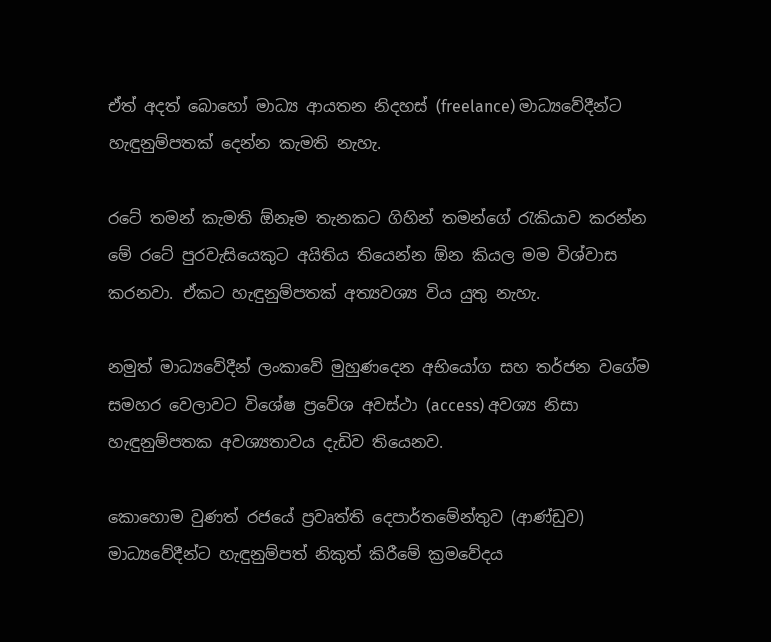ඒත් අදත් බොහෝ මාධ්‍ය ආයතන නිදහස් (freelance) මාධ්‍යවේදීන්ට හැඳුනුම්පතක් දෙන්න කැමති නැහැ.

රටේ තමන් කැමති ඕනෑම තැනකට ගිහින් තමන්ගේ රැකියාව කරන්න මේ රටේ පුරවැසියෙකුට අයිතිය තියෙන්න ඕන කියල මම විශ්වාස කරනවා. ඒකට හැඳුනුම්පතක් අත්‍යවශ්‍ය විය යුතු නැහැ.

නමුත් මාධ්‍යවේදීන් ලංකාවේ මුහුණදෙන අභියෝග සහ තර්ජන වගේම සමහර වෙලාවට විශේෂ ප්‍රවේශ අවස්ථා (access) අවශ්‍ය නිසා හැඳුනුම්පතක අවශ්‍යතාවය දැඩිව තියෙනව.

කොහොම වුණත් රජයේ ප්‍රවෘත්ති දෙපාර්තමේන්තුව (ආණ්ඩුව) මාධ්‍යවේදීන්ට හැඳුනුම්පත් නිකුත් කිරීමේ ක්‍රමවේදය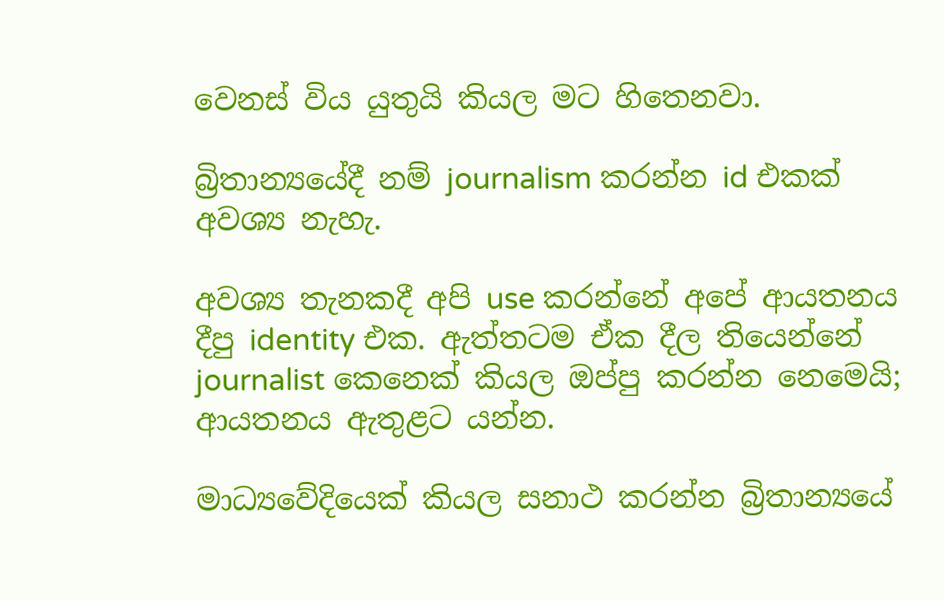වෙනස් විය යුතුයි කියල මට හිතෙනවා.

බ්‍රිතාන්‍යයේදී නම් journalism කරන්න id එකක් අවශ්‍ය නැහැ.

අවශ්‍ය තැනකදී අපි use කරන්නේ අපේ ආයතනය දීපු identity එක. ඇත්තටම ඒක දීල තියෙන්නේ journalist කෙනෙක් කියල ඔප්පු කරන්න නෙමෙයි; ආයතනය ඇතුළට යන්න.

මාධ්‍යවේදියෙක් කියල සනාථ කරන්න බ්‍රිතාන්‍යයේ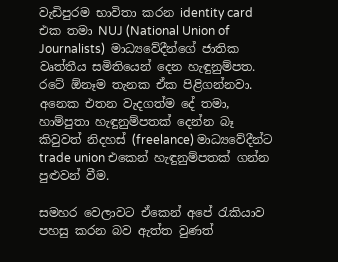වැඩිපුරම භාවිතා කරන identity card එක තමා NUJ (National Union of Journalists)  මාධ්‍යවේදීන්ගේ ජාතික වෘත්තීය සමිතියෙන් දෙන හැඳුනුම්පත. රටේ ඕනෑම තැනක ඒක පිළිගන්නවා. අනෙක එතන වැදගත්ම දේ තමා, හාම්පුතා හැඳුනුම්පතක් දෙන්න බෑ කිවුවත් නිදහස් (freelance) මාධ්‍යවේදීන්ට trade union එකෙන් හැඳුනුම්පතක් ගන්න පුළුවන් වීම.

සමහර වෙලාවට ඒකෙන් අපේ රැකියාව පහසු කරන බව ඇත්ත වුණත්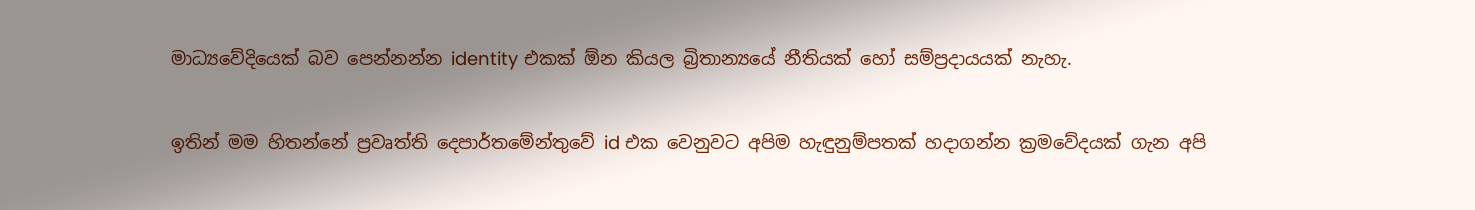මාධ්‍යවේදියෙක් බව පෙන්නන්න identity එකක් ඕන කියල බ්‍රිතාන්‍යයේ නීතියක් හෝ සම්ප්‍රදායයක් නැහැ.

ඉතින් මම හිතන්නේ ප්‍රවෘත්ති දෙපාර්තමේන්තුවේ id එක වෙනුවට අපිම හැඳුනුම්පතක් හදාගන්න ක්‍රමවේදයක් ගැන අපි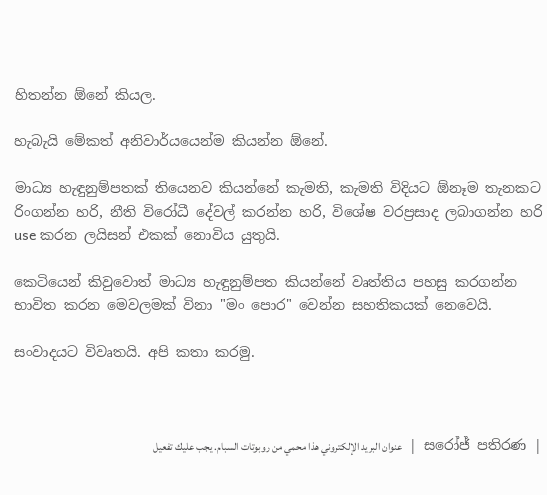හිතන්න ඕනේ කියල.

හැබැයි මේකත් අනිවාර්යයෙන්ම කියන්න ඕනේ.

මාධ්‍ය හැඳුනුම්පතක් තියෙනව කියන්නේ කැමති, කැමති විදියට ඕනෑම තැනකට රිංගන්න හරි, නීති විරෝධී දේවල් කරන්න හරි, විශේෂ වරප්‍රසාද ලබාගන්න හරි use කරන ලයිසන් එකක් නොවිය යුතුයි.

කෙටියෙන් කිවුවොත් මාධ්‍ය හැඳුනුම්පත කියන්නේ වෘත්තිය පහසු කරගන්න භාවිත කරන මෙවලමක් විනා "මං පොර" වෙන්න සහතිකයක් නෙවෙයි.

සංවාදයට විවෘතයි. අපි කතා කරමු.



| සරෝජ් පතිරණ | عنوان البريد الإلكتروني هذا محمي من روبوتات السبام. يجب عليك تفعيل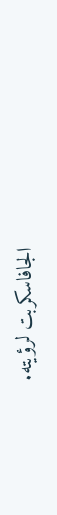الجافاسكربت لرؤيته.